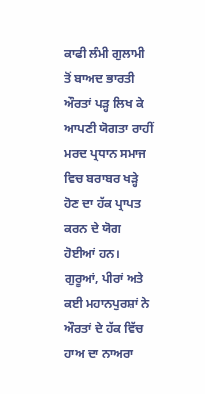ਕਾਫੀ ਲੰਮੀ ਗੁਲਾਮੀ ਤੋਂ ਬਾਅਦ ਭਾਰਤੀ ਔਰਤਾਂ ਪੜ੍ਹ ਲਿਖ ਕੇ ਆਪਣੀ ਯੋਗਤਾ ਰਾਹੀਂ ਮਰਦ ਪ੍ਰਧਾਨ ਸਮਾਜ ਵਿਚ ਬਰਾਬਰ ਖੜ੍ਹੇ ਹੋਣ ਦਾ ਹੱਕ ਪ੍ਰਾਪਤ ਕਰਨ ਦੇ ਯੋਗ ਹੋਈਆਂ ਹਨ। ਗੁਰੂਆਂ, ਪੀਰਾਂ ਅਤੇ ਕਈ ਮਹਾਨਪੁਰਸ਼ਾਂ ਨੇ ਔਰਤਾਂ ਦੇ ਹੱਕ ਵਿੱਚ ਹਾਅ ਦਾ ਨਾਅਰਾ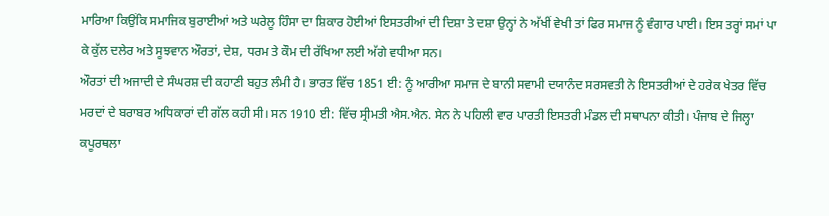ਮਾਰਿਆ ਕਿਉਂਕਿ ਸਮਾਜਿਕ ਬੁਰਾਈਆਂ ਅਤੇ ਘਰੇਲੂ ਹਿੰਸਾ ਦਾ ਸ਼ਿਕਾਰ ਹੋਈਆਂ ਇਸਤਰੀਆਂ ਦੀ ਦਿਸ਼ਾ ਤੇ ਦਸ਼ਾ ਉਨ੍ਹਾਂ ਨੇ ਅੱਖੀਂ ਵੇਖੀ ਤਾਂ ਫਿਰ ਸਮਾਜ ਨੂੰ ਵੰਗਾਰ ਪਾਈ। ਇਸ ਤਰ੍ਹਾਂ ਸਮਾਂ ਪਾ ਕੇ ਕੁੱਲ ਦਲੇਰ ਅਤੇ ਸੂਝਵਾਨ ਔਰਤਾਂ, ਦੇਸ਼, ਧਰਮ ਤੇ ਕੌਮ ਦੀ ਰੱਖਿਆ ਲਈ ਅੱਗੇ ਵਧੀਆ ਸਨ।
ਔਰਤਾਂ ਦੀ ਅਜਾਦੀ ਦੇ ਸੰਘਰਸ਼ ਦੀ ਕਹਾਣੀ ਬਹੁਤ ਲੰਮੀ ਹੈ। ਭਾਰਤ ਵਿੱਚ 1851 ਈ: ਨੂੰ ਆਰੀਆ ਸਮਾਜ ਦੇ ਬਾਨੀ ਸਵਾਮੀ ਦਯਾਨੰਦ ਸਰਸਵਤੀ ਨੇ ਇਸਤਰੀਆਂ ਦੇ ਹਰੇਕ ਖੇਤਰ ਵਿੱਚ ਮਰਦਾਂ ਦੇ ਬਰਾਬਰ ਅਧਿਕਾਰਾਂ ਦੀ ਗੱਲ ਕਹੀ ਸੀ। ਸਨ 1910 ਈ: ਵਿੱਚ ਸ੍ਰੀਮਤੀ ਐਸ.ਐਨ. ਸੇਨ ਨੇ ਪਹਿਲੀ ਵਾਰ ਪਾਰਤੀ ਇਸਤਰੀ ਮੰਡਲ ਦੀ ਸਥਾਪਨਾ ਕੀਤੀ। ਪੰਜਾਬ ਦੇ ਜਿਲ੍ਹਾ ਕਪੂਰਥਲਾ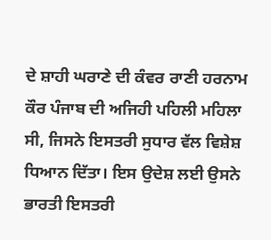ਦੇ ਸ਼ਾਹੀ ਘਰਾਣੇ ਦੀ ਕੰਵਰ ਰਾਣੀ ਹਰਨਾਮ ਕੌਰ ਪੰਜਾਬ ਦੀ ਅਜਿਹੀ ਪਹਿਲੀ ਮਹਿਲਾ ਸੀ, ਜਿਸਨੇ ਇਸਤਰੀ ਸੁਧਾਰ ਵੱਲ ਵਿਸ਼ੇਸ਼ ਧਿਆਨ ਦਿੱਤਾ। ਇਸ ਉਦੇਸ਼ ਲਈ ਉਸਨੇ ਭਾਰਤੀ ਇਸਤਰੀ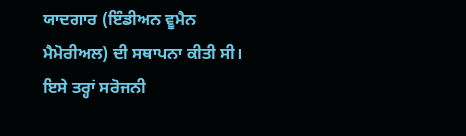ਯਾਦਗਾਰ (ਇੰਡੀਅਨ ਵੂਮੈਨ ਮੈਮੋਰੀਅਲ) ਦੀ ਸਥਾਪਨਾ ਕੀਤੀ ਸੀ। ਇਸੇ ਤਰ੍ਹਾਂ ਸਰੋਜਨੀ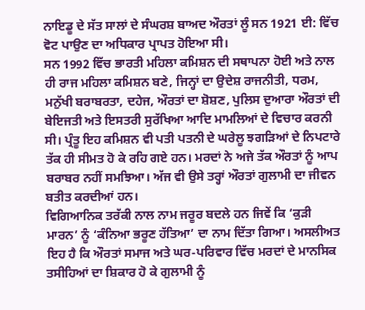ਨਾਇਡੂ ਦੇ ਸੱਤ ਸਾਲਾਂ ਦੇ ਸੰਘਰਸ਼ ਬਾਅਦ ਔਰਤਾਂ ਲੂੰ ਸਨ 1921 ਈ: ਵਿੱਚ ਵੋਟ ਪਾਉਣ ਦਾ ਅਧਿਕਾਰ ਪ੍ਰਾਪਤ ਹੋਇਆ ਸੀ।
ਸਨ 1992 ਵਿੱਚ ਭਾਰਤੀ ਮਹਿਲਾ ਕਮਿਸ਼ਨ ਦੀ ਸਥਾਪਨਾ ਹੋਈ ਅਤੇ ਨਾਲ ਹੀ ਰਾਜ ਮਹਿਲਾ ਕਮਿਸ਼ਨ ਬਣੇ, ਜਿਨ੍ਹਾਂ ਦਾ ਉਦੇਸ਼ ਰਾਜਨੀਤੀ, ਧਰਮ, ਮਨੁੱਖੀ ਬਰਾਬਰਤਾ, ਦਹੇਜ, ਔਰਤਾਂ ਦਾ ਸ਼ੋਸ਼ਣ, ਪੁਲਿਸ ਦੁਆਰਾ ਔਰਤਾਂ ਦੀ ਬੇਇਜਤੀ ਅਤੇ ਇਸਤਰੀ ਸੁਰੱਖਿਆ ਆਦਿ ਮਾਮਲਿਆਂ ਦੇ ਵਿਚਾਰ ਕਰਨੀ ਸੀ। ਪ੍ਰੰਤੂ ਇਹ ਕਮਿਸ਼ਨ ਵੀ ਪਤੀ ਪਤਨੀ ਦੇ ਘਰੇਲੂ ਝਗੜਿਆਂ ਦੇ ਨਿਪਟਾਰੇ ਤੱਕ ਹੀ ਸੀਮਤ ਹੋ ਕੇ ਰਹਿ ਗਏ ਹਨ। ਮਰਦਾਂ ਨੇ ਅਜੇ ਤੱਕ ਔਰਤਾਂ ਨੂੰ ਆਪ ਬਰਾਬਰ ਨਹੀਂ ਸਮਝਿਆ। ਅੱਜ ਵੀ ਉਸੇ ਤਰ੍ਹਾਂ ਔਰਤਾਂ ਗੁਲਾਮੀ ਦਾ ਜੀਵਨ ਬਤੀਤ ਕਰਦੀਆਂ ਹਨ।
ਵਿਗਿਆਨਿਕ ਤਰੱਕੀ ਨਾਲ ਨਾਮ ਜਰੂਰ ਬਦਲੇ ਹਨ ਜਿਵੇਂ ਕਿ ‘ਕੁੜੀ ਮਾਰਨ’ ਨੂੰ ‘ਕੰਨਿਆ ਭਰੂਣ ਹੱਤਿਆ’ ਦਾ ਨਾਮ ਦਿੱਤਾ ਗਿਆ। ਅਸਲੀਅਤ ਇਹ ਹੈ ਕਿ ਔਰਤਾਂ ਸਮਾਜ ਅਤੇ ਘਰ-ਪਰਿਵਾਰ ਵਿੱਚ ਮਰਦਾਂ ਦੇ ਮਾਨਸਿਕ ਤਸੀਹਿਆਂ ਦਾ ਸ਼ਿਕਾਰ ਹੋ ਕੇ ਗੁਲਾਮੀ ਨੂੰ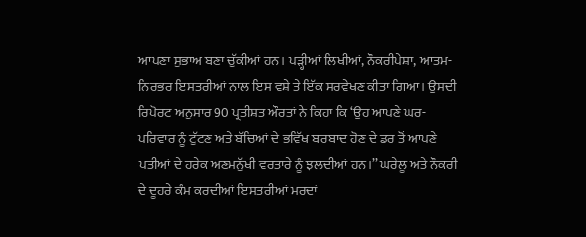ਆਪਣਾ ਸੁਭਾਅ ਬਣਾ ਚੁੱਕੀਆਂ ਹਨ। ਪੜ੍ਹੀਆਂ ਲਿਖੀਆਂ, ਨੌਕਰੀਪੇਸ਼ਾ, ਆਤਮ-ਨਿਰਭਰ ਇਸਤਰੀਆਂ ਨਾਲ ਇਸ ਵਸ਼ੇ ਤੇ ਇੱਕ ਸਰਵੇਖਣ ਕੀਤਾ ਗਿਆ। ਉਸਦੀ ਰਿਪੋਰਟ ਅਨੁਸਾਰ 90 ਪ੍ਰਤੀਸ਼ਤ ਔਰਤਾਂ ਨੇ ਕਿਹਾ ਕਿ ‘ਉਹ ਆਪਣੇ ਘਰ-ਪਰਿਵਾਰ ਨੂੰ ਟੁੱਟਣ ਅਤੇ ਬੱਚਿਆਂ ਦੇ ਭਵਿੱਖ ਬਰਬਾਦ ਹੋਣ ਦੇ ਡਰ ਤੋਂ ਆਪਣੇ ਪਤੀਆਂ ਦੇ ਹਰੇਕ ਅਣਮਨੁੱਖੀ ਵਰਤਾਰੇ ਨੂੰ ਝਲਦੀਆਂ ਹਨ।’’ ਘਰੇਲੂ ਅਤੇ ਨੌਕਰੀ ਦੇ ਦੂਹਰੇ ਕੰਮ ਕਰਦੀਆਂ ਇਸਤਰੀਆਂ ਮਰਦਾਂ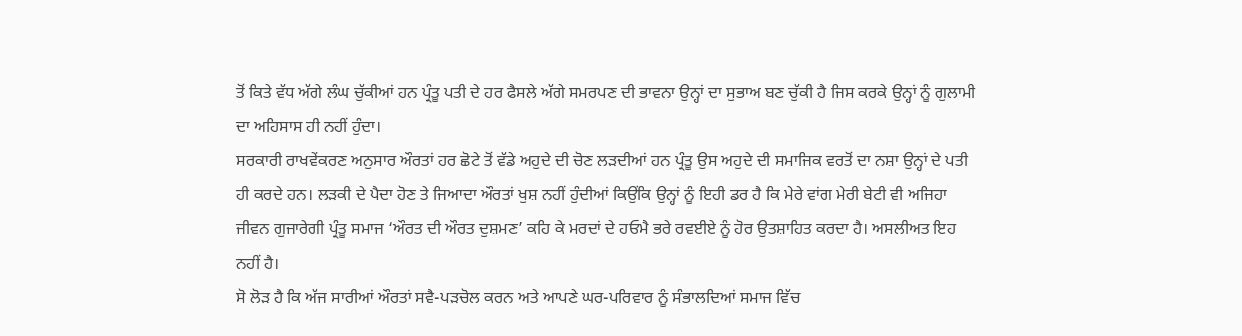ਤੋਂ ਕਿਤੇ ਵੱਧ ਅੱਗੇ ਲੰਘ ਚੁੱਕੀਆਂ ਹਨ ਪ੍ਰੰਤੂ ਪਤੀ ਦੇ ਹਰ ਫੈਸਲੇ ਅੱਗੇ ਸਮਰਪਣ ਦੀ ਭਾਵਨਾ ਉਨ੍ਹਾਂ ਦਾ ਸੁਭਾਅ ਬਣ ਚੁੱਕੀ ਹੈ ਜਿਸ ਕਰਕੇ ਉਨ੍ਹਾਂ ਨੂੰ ਗੁਲਾਮੀ ਦਾ ਅਹਿਸਾਸ ਹੀ ਨਹੀਂ ਹੁੰਦਾ।
ਸਰਕਾਰੀ ਰਾਖਵੇਂਕਰਣ ਅਨੁਸਾਰ ਔਰਤਾਂ ਹਰ ਛੋਟੇ ਤੋਂ ਵੱਡੇ ਅਹੁਦੇ ਦੀ ਚੋਣ ਲੜਦੀਆਂ ਹਨ ਪ੍ਰੰਤੂ ਉਸ ਅਹੁਦੇ ਦੀ ਸਮਾਜਿਕ ਵਰਤੋਂ ਦਾ ਨਸ਼ਾ ਉਨ੍ਹਾਂ ਦੇ ਪਤੀ ਹੀ ਕਰਦੇ ਹਨ। ਲੜਕੀ ਦੇ ਪੈਦਾ ਹੋਣ ਤੇ ਜਿਆਦਾ ਔਰਤਾਂ ਖੁਸ਼ ਨਹੀਂ ਹੁੰਦੀਆਂ ਕਿਉਂਕਿ ਉਨ੍ਹਾਂ ਨੂੰ ਇਹੀ ਡਰ ਹੈ ਕਿ ਮੇਰੇ ਵਾਂਗ ਮੇਰੀ ਬੇਟੀ ਵੀ ਅਜਿਹਾ ਜੀਵਨ ਗੁਜਾਰੇਗੀ ਪ੍ਰੰਤੂ ਸਮਾਜ ‘ਔਰਤ ਦੀ ਔਰਤ ਦੁਸ਼ਮਣ’ ਕਹਿ ਕੇ ਮਰਦਾਂ ਦੇ ਹਓਮੈ ਭਰੇ ਰਵਈਏ ਨੂੰ ਹੋਰ ਉਤਸ਼ਾਹਿਤ ਕਰਦਾ ਹੈ। ਅਸਲੀਅਤ ਇਹ ਨਹੀਂ ਹੈ।
ਸੋ ਲੋੜ ਹੈ ਕਿ ਅੱਜ ਸਾਰੀਆਂ ਔਰਤਾਂ ਸਵੈ-ਪੜਚੋਲ ਕਰਨ ਅਤੇ ਆਪਣੇ ਘਰ-ਪਰਿਵਾਰ ਨੂੰ ਸੰਭਾਲਦਿਆਂ ਸਮਾਜ ਵਿੱਚ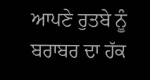ਆਪਣੇ ਰੁਤਬੇ ਨੂੰ ਬਰਾਬਰ ਦਾ ਹੱਕ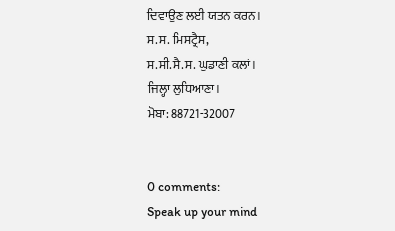ਦਿਵਾਉਣ ਲਈ ਯਤਨ ਕਰਨ।
ਸ.ਸ. ਮਿਸਟ੍ਰੈਸ,
ਸ.ਸੀ.ਸੈ.ਸ. ਘੁਡਾਣੀ ਕਲਾਂ।
ਜਿਲ੍ਹਾ ਲੁਧਿਆਣਾ।
ਮੋਬਾ: 88721-32007


0 comments:
Speak up your mind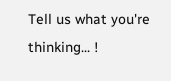Tell us what you're thinking... !